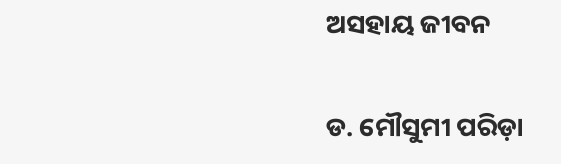ଅସହାୟ ଜୀବନ

ଡ. ମୌସୁମୀ ପରିଡ଼ା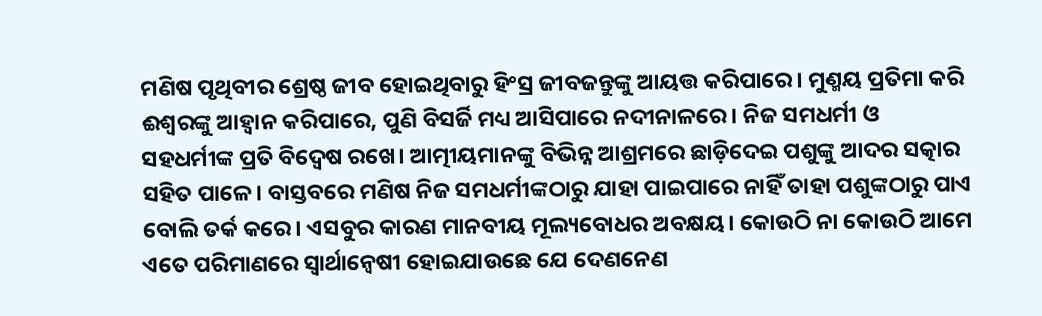ମଣିଷ ପୃଥିବୀର ଶ୍ରେଷ୍ଠ ଜୀବ ହୋଇଥିବାରୁ ହିଂସ୍ର ଜୀବଜନ୍ତୁଙ୍କୁ ଆୟତ୍ତ କରିପାରେ। ମୁଣ୍ମୟ ପ୍ରତିମା କରି ଈଶ୍ୱରଙ୍କୁ ଆହ୍ବାନ କରିପାରେ, ପୁଣି ବିସର୍ଜି ମଧ୍ୟ ଆସିପାରେ ନଦୀନାଳରେ। ନିଜ ସମଧର୍ମୀ ଓ ସହଧର୍ମୀଙ୍କ ପ୍ରତି ବିଦ୍ୱେଷ ରଖେ। ଆତ୍ମୀୟମାନଙ୍କୁ ବିଭିନ୍ନ ଆଶ୍ରମରେ ଛାଡ଼ିଦେଇ ପଶୁଙ୍କୁ ଆଦର ସତ୍କାର ସହିତ ପାଳେ। ବାସ୍ତବରେ ମଣିଷ ନିଜ ସମଧର୍ମୀଙ୍କଠାରୁ ଯାହା ପାଇପାରେ ନାହିଁ ତାହା ପଶୁଙ୍କଠାରୁ ପାଏ ବୋଲି ତର୍କ କରେ। ଏସବୁର କାରଣ ମାନବୀୟ ମୂଲ୍ୟବୋଧର ଅବକ୍ଷୟ। କୋଉଠି ନା କୋଉଠି ଆମେ ଏତେ ପରିମାଣରେ ସ୍ବାର୍ଥାନ୍ବେଷୀ ହୋଇଯାଉଛେ ଯେ ଦେଣନେଣ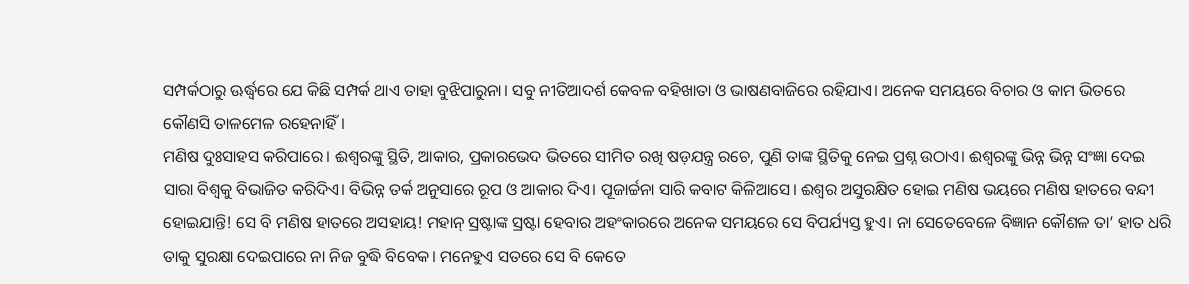ସମ୍ପର୍କଠାରୁ ଊର୍ଦ୍ଧ୍ୱରେ ଯେ କିଛି ସମ୍ପର୍କ ଥାଏ ତାହା ବୁଝିପାରୁନା। ସବୁ ନୀତିଆଦର୍ଶ କେବଳ ବହିଖାତା ଓ ଭାଷଣବାଜିରେ ରହିଯାଏ। ଅନେକ ସମୟରେ ବିଚାର ଓ କାମ ଭିତରେ କୌଣସି ତାଳମେଳ ରହେନାହିଁ।
ମଣିଷ ଦୁଃସାହସ କରିପାରେ। ଈଶ୍ୱରଙ୍କୁ ସ୍ଥିତି, ଆକାର, ପ୍ରକାରଭେଦ ଭିତରେ ସୀମିତ ରଖି ଷଡ଼ଯନ୍ତ୍ର ରଚେ, ପୁଣି ତାଙ୍କ ସ୍ଥିତିକୁ ନେଇ ପ୍ରଶ୍ନ ଉଠାଏ। ଈଶ୍ୱରଙ୍କୁ ଭିନ୍ନ ଭିନ୍ନ ସଂଜ୍ଞା ଦେଇ ସାରା ବିଶ୍ୱକୁ ବିଭାଜିତ କରିଦିଏ। ବିଭିନ୍ନ ତର୍କ ଅନୁସାରେ ରୂପ ଓ ଆକାର ଦିଏ। ପୂଜାର୍ଚ୍ଚନା ସାରି କବାଟ କିଳିଆସେ। ଈଶ୍ୱର ଅସୁରକ୍ଷିତ ହୋଇ ମଣିଷ ଭୟରେ ମଣିଷ ହାତରେ ବନ୍ଦୀ ହୋଇଯାନ୍ତି! ସେ ବି ମଣିଷ ହାତରେ ଅସହାୟ! ମହାନ୍‌ ସ୍ରଷ୍ଟାଙ୍କ ସ୍ରଷ୍ଟା ହେବାର ଅହଂକାରରେ ଅନେକ ସମୟରେ ସେ ବିପର୍ଯ୍ୟସ୍ତ ହୁଏ। ନା ସେତେବେଳେ ବିଜ୍ଞାନ କୌଶଳ ତା’ ହାତ ଧରି ତାକୁ ସୁରକ୍ଷା ଦେଇପାରେ ନା ନିଜ ବୁଦ୍ଧି ବିବେକ। ମନେହୁଏ ସତରେ ସେ ବି କେତେ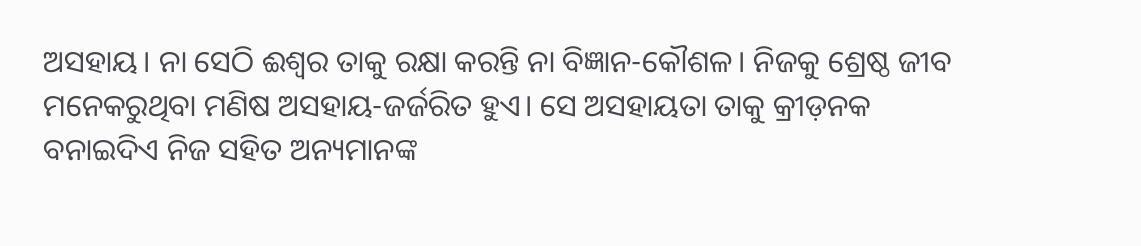ଅସହାୟ। ନା ସେଠି ଈଶ୍ୱର ତାକୁ ରକ୍ଷା କରନ୍ତି ନା ବିଜ୍ଞାନ-କୌଶଳ। ନିଜକୁ ଶ୍ରେଷ୍ଠ ଜୀବ ମନେକରୁଥିବା ମଣିଷ ଅସହାୟ-ଜର୍ଜରିତ ହୁଏ। ସେ ଅସହାୟତା ତାକୁ କ୍ରୀଡ଼ନକ ବନାଇଦିଏ ନିଜ ସହିତ ଅନ୍ୟମାନଙ୍କ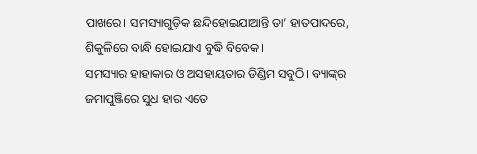ପାଖରେ। ସମସ୍ୟାଗୁଡ଼ିକ ଛନ୍ଦିହୋଇଯାଆନ୍ତି ତା’ ହାତପାଦରେ, ଶିକୁଳିରେ ବାନ୍ଧି ହୋଇଯାଏ ବୁଦ୍ଧି ବିବେକ।
ସମସ୍ୟାର ହାହାକାର ଓ ଅସହାୟତାର ଡିଣ୍ଡିମ ସବୁଠି। ବ୍ୟାଙ୍କ୍‌ର ଜମାପୁଞ୍ଜିରେ ସୁଧ ହାର ଏତେ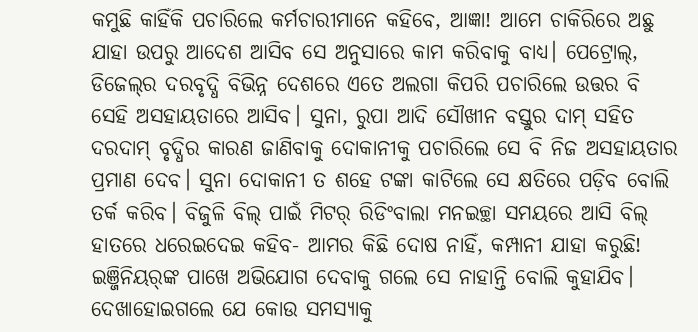କମୁଛି କାହିଁକି ପଚାରିଲେ କର୍ମଚାରୀମାନେ କହିବେ, ଆଜ୍ଞା! ଆମେ ଚାକିରିରେ ଅଛୁ ଯାହା ଉପରୁ ଆଦେଶ ଆସିବ ସେ ଅନୁସାରେ କାମ କରିବାକୁ ବାଧ୍ୟ। ପେଟ୍ରୋଲ୍‌, ଡିଜେଲ୍‌ର ଦରବୃଦ୍ଧି ବିଭିନ୍ନ ଦେଶରେ ଏତେ ଅଲଗା କିପରି ପଚାରିଲେ ଉତ୍ତର ବି ସେହି ଅସହାୟତାରେ ଆସିବ। ସୁନା, ରୁପା ଆଦି ସୌଖୀନ ବସ୍ତୁର ଦାମ୍‌ ସହିତ ଦରଦାମ୍‌ ବୃଦ୍ଧିର କାରଣ ଜାଣିବାକୁ ଦୋକାନୀକୁ ପଚାରିଲେ ସେ ବି ନିଜ ଅସହାୟତାର ପ୍ରମାଣ ଦେବ। ସୁନା ଦୋକାନୀ ତ ଶହେ ଟଙ୍କା କାଟିଲେ ସେ କ୍ଷତିରେ ପଡ଼ିବ ବୋଲି ତର୍କ କରିବ। ବିଜୁଳି ବିଲ୍‌ ପାଇଁ ମିଟର୍‌ ରିଡିଂବାଲା ମନଇଚ୍ଛା ସମୟରେ ଆସି ବିଲ୍‌ ହାତରେ ଧରେଇଦେଇ କହିବ- ଆମର କିଛି ଦୋଷ ନାହିଁ, କମ୍ପାନୀ ଯାହା କରୁଛି! ଇଞ୍ଜିନିୟର୍‌ଙ୍କ ପାଖେ ଅଭିଯୋଗ ଦେବାକୁ ଗଲେ ସେ ନାହାନ୍ତି ବୋଲି କୁହାଯିବ। ଦେଖାହୋଇଗଲେ ଯେ କୋଉ ସମସ୍ୟାକୁ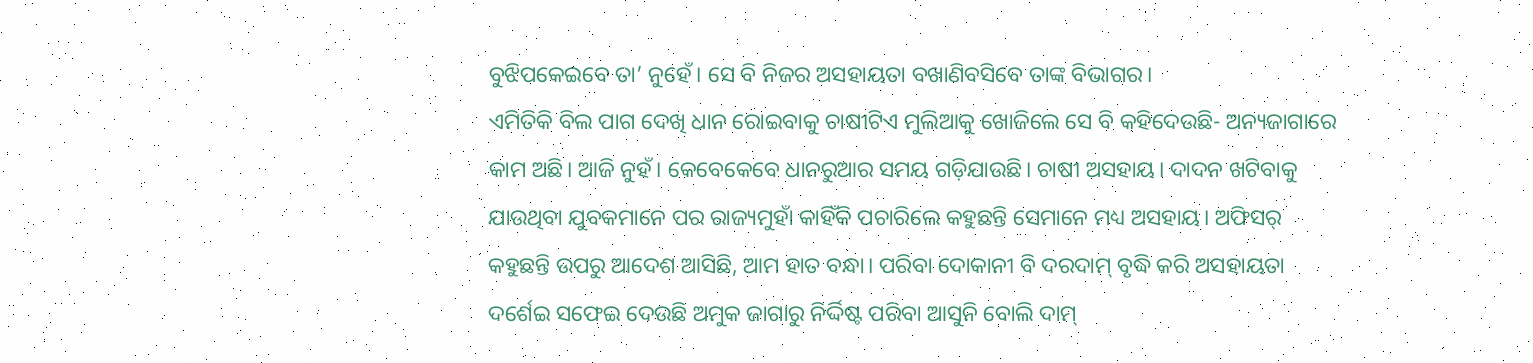ବୁଝିପକେଇବେ ତା’ ନୁହେଁ। ସେ ବି ନିଜର ଅସହାୟତା ବଖାଣିବସିବେ ତାଙ୍କ ବିଭାଗର।
ଏମିତିକି ବିଲ ପାଗ ଦେଖି ଧାନ ରୋଇବାକୁ ଚାଷୀଟିଏ ମୁଲିଆକୁ ଖୋଜିଲେ ସେ ବି କହିଦେଉଛି- ଅନ୍ୟଜାଗାରେ କାମ ଅଛି। ଆଜି ନୁହଁ। କେବେକେବେ ଧାନରୁଆର ସମୟ ଗଡ଼ିଯାଉଛି। ଚାଷୀ ଅସହାୟ। ଦାଦନ ଖଟିବାକୁ ଯାଉଥିବା ଯୁବକମାନେ ପର ରାଜ୍ୟମୁହାଁ କାହିଁକି ପଚାରିଲେ କହୁଛନ୍ତି ସେମାନେ ମଧ୍ୟ ଅସହାୟ। ଅଫିସର୍‌ କହୁଛନ୍ତି ଉପରୁ ଆଦେଶ ଆସିଛି, ଆମ ହାତ ବନ୍ଧା। ପରିବା ଦୋକାନୀ ବି ଦରଦାମ୍‌ ବୃଦ୍ଧି କରି ଅସହାୟତା ଦର୍ଶେଇ ସଫେଇ ଦେଉଛି ଅମୁକ ଜାଗାରୁ ନିର୍ଦ୍ଦିଷ୍ଟ ପରିବା ଆସୁନି ବୋଲି ଦାମ୍‌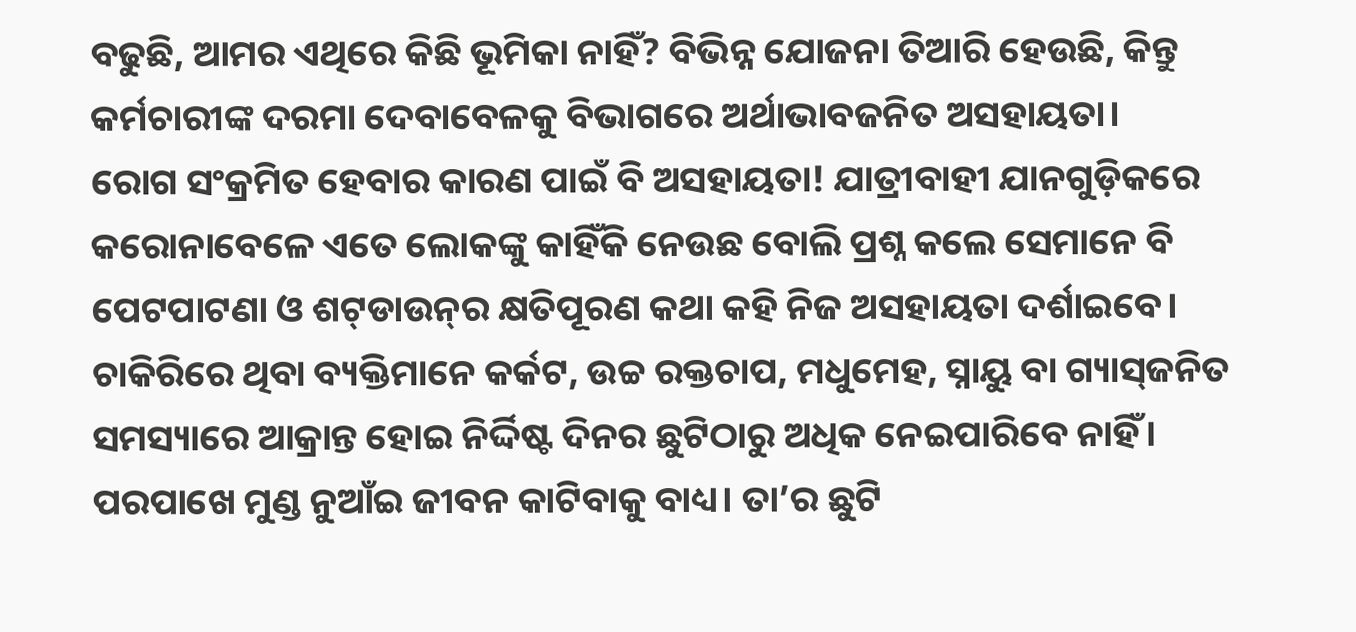ବଢୁଛି, ଆମର ଏଥିରେ କିଛି ଭୂମିକା ନାହିଁ? ବିଭିନ୍ନ ଯୋଜନା ତିଆରି ହେଉଛି, କିନ୍ତୁ କର୍ମଚାରୀଙ୍କ ଦରମା ଦେବାବେଳକୁ ବିଭାଗରେ ଅର୍ଥାଭାବଜନିତ ଅସହାୟତା।
ରୋଗ ସଂକ୍ରମିତ ହେବାର କାରଣ ପାଇଁ ବି ଅସହାୟତା! ଯାତ୍ରୀବାହୀ ଯାନଗୁଡ଼ିକରେ କରୋନାବେଳେ ଏତେ ଲୋକଙ୍କୁ କାହିଁକି ନେଉଛ ବୋଲି ପ୍ରଶ୍ନ କଲେ ସେମାନେ ବି ପେଟପାଟଣା ଓ ଶଟ୍‌ଡାଉନ୍‌ର କ୍ଷତିପୂରଣ କଥା କହି ନିଜ ଅସହାୟତା ଦର୍ଶାଇବେ। ଚାକିରିରେ ଥିବା ବ୍ୟକ୍ତିମାନେ କର୍କଟ, ଉଚ୍ଚ ରକ୍ତଚାପ, ମଧୁମେହ, ସ୍ନାୟୁ ବା ଗ୍ୟାସ୍‌ଜନିତ ସମସ୍ୟାରେ ଆକ୍ରାନ୍ତ ହୋଇ ନିର୍ଦ୍ଦିଷ୍ଟ ଦିନର ଛୁଟିଠାରୁ ଅଧିକ ନେଇପାରିବେ ନାହିଁ। ପରପାଖେ ମୁଣ୍ଡ ନୁଆଁଇ ଜୀବନ କାଟିବାକୁ ବାଧ୍ୟ। ତା’ର ଛୁଟି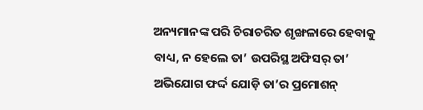ଅନ୍ୟମାନଙ୍କ ପରି ଚିରାଚରିତ ଶୃଙ୍ଖଳାରେ ହେବାକୁ ବାଧ୍ୟ, ନ ହେଲେ ତା’ ଉପରିସ୍ଥ ଅଫିସର୍‌ ତା’ ଅଭିଯୋଗ ଫର୍ଦ୍ଦ ଯୋଡ଼ି ତା’ର ପ୍ରମୋଶନ୍‌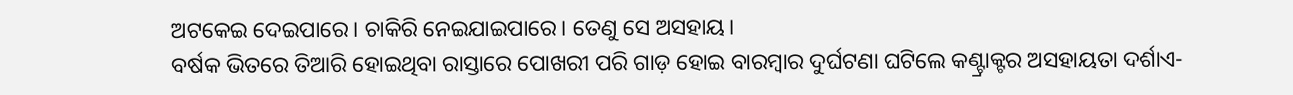ଅଟକେଇ ଦେଇପାରେ। ଚାକିରି ନେଇଯାଇପାରେ। ତେଣୁ ସେ ଅସହାୟ।
ବର୍ଷକ ଭିତରେ ତିଆରି ହୋଇଥିବା ରାସ୍ତାରେ ପୋଖରୀ ପରି ଗାଡ଼ ହୋଇ ବାରମ୍ବାର ଦୁର୍ଘଟଣା ଘଟିଲେ କଣ୍ଟ୍ରାକ୍ଟର ଅସହାୟତା ଦର୍ଶାଏ-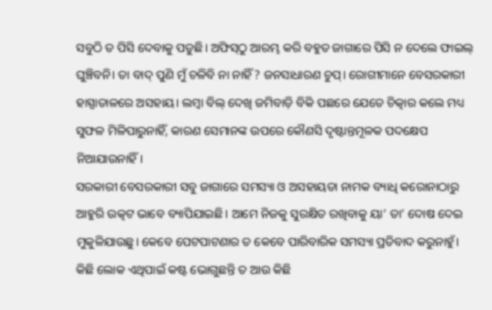ସବୁଠି ତ ପିସି ଦେବାକୁ ପଡୁଛି। ଅଫିସ୍‌ଠୁ ଆରମ୍ଭ କରି ବହୁତ ଜାଗାରେ ପିସି ନ ଦେଲେ ଫାଇଲ୍‌ ଘୁଞ୍ଚିବନି। ତା ବାଦ୍‌ ପୁଣି ମୁଁ ଚଳିବି ନା ନାହିଁ? ଜନସାଧାରଣ ଚୁପ୍‌। ରୋଗୀମାନେ ବେସରକାରୀ ହାସ୍ପାତାଳରେ ଅସହାୟ। ଲମ୍ବା ବିଲ୍‌ ଦେଖି ଜମିବାଡ଼ି ବିକି ପଛରେ ଯେତେ ଚିତ୍କାର କଲେ ମଧ୍ୟ ସୁଫଳ ମିଳିପାରୁନାହିଁ, କାରଣ ସେମାନଙ୍କ ଉପରେ କୌଣସି ଦୃଷ୍ଟାନ୍ତମୂଳକ ପଦକ୍ଷେପ ନିଆଯାଉନାହିଁ।
ସରକାରୀ ବେସରକାରୀ ସବୁ ଜାଗାରେ ସମସ୍ୟା ଓ ଅସହାୟତା ନାମକ ବ୍ୟାଧି କରୋନାଠାରୁ ଆହୁରି ଉତ୍କଟ ଭାବେ ବ୍ୟାପିଯାଇଛି। ଆମେ ନିଜକୁ ସୁରକ୍ଷିତ ରଖିବାକୁ ୟା’ ତା’ ଦୋଷ ଦେଇ ମୁକୁଳିଯାଉଛୁ। କେବେ ପେଟପାଟଣାର ତ କେବେ ପାରିବାରିକ ସମସ୍ୟା ପ୍ରତିବାଦ କରୁନାହୁଁ। କିଛି ଲୋକ ଏଥିପାଇଁ କଷ୍ଟ ଭୋଗୁଛନ୍ତି ତ ଆଉ କିଛି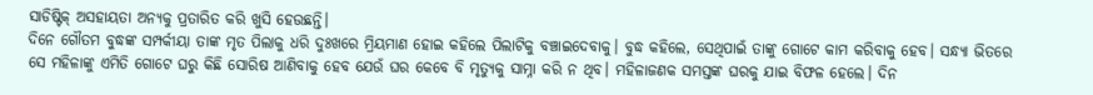ସାଡିଷ୍ଟିକ୍‌ ଅସହାୟତା ଅନ୍ୟକୁ ପ୍ରତାରିତ କରି ଖୁସି ହେଉଛନ୍ତି।
ଦିନେ ଗୌତମ ବୁଦ୍ଧଙ୍କ ସମ୍ପର୍କୀୟା ତାଙ୍କ ମୃତ ପିଲାକୁ ଧରି ଦୁଃଖରେ ମ୍ରିୟମାଣ ହୋଇ କହିଲେ ପିଲାଟିକୁ ବଞ୍ଚାଇଦେବାକୁ। ବୁଦ୍ଧ କହିଲେ, ସେଥିପାଇଁ ତାଙ୍କୁ ଗୋଟେ କାମ କରିବାକୁ ହେବ। ସନ୍ଧ୍ୟା ଭିତରେ ସେ ମହିଳାଙ୍କୁ ଏମିତି ଗୋଟେ ଘରୁ କିଛି ସୋରିଷ ଆଣିବାକୁ ହେବ ଯେଉଁ ଘର କେବେ ବି ମୃତ୍ୟୁକୁ ସାମ୍ନା କରି ନ ଥିବ। ମହିଳାଜଣକ ସମସ୍ତଙ୍କ ଘରକୁ ଯାଇ ବିଫଳ ହେଲେ। ଦିନ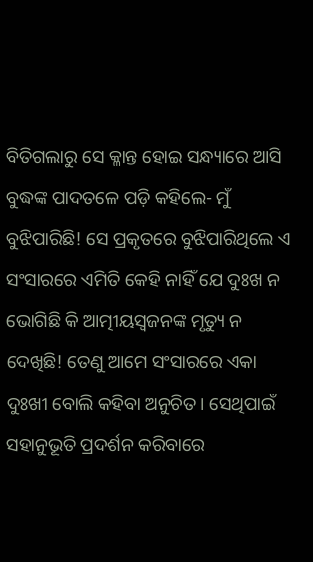ବିତିଗଲାରୁ ସେ କ୍ଳାନ୍ତ ହୋଇ ସନ୍ଧ୍ୟାରେ ଆସି ବୁଦ୍ଧଙ୍କ ପାଦତଳେ ପଡ଼ି କହିଲେ- ମୁଁ ବୁଝିପାରିଛି! ସେ ପ୍ରକୃତରେ ବୁଝିପାରିଥିଲେ ଏ ସଂସାରରେ ଏମିତି କେହି ନାହିଁ ଯେ ଦୁଃଖ ନ ଭୋଗିଛି କି ଆତ୍ମୀୟସ୍ବଜନଙ୍କ ମୃତ୍ୟୁ ନ ଦେଖିଛି! ତେଣୁ ଆମେ ସଂସାରରେ ଏକା ଦୁଃଖୀ ବୋଲି କହିବା ଅନୁଚିତ। ସେଥିପାଇଁ ସହାନୁଭୂତି ପ୍ରଦର୍ଶନ କରିବାରେ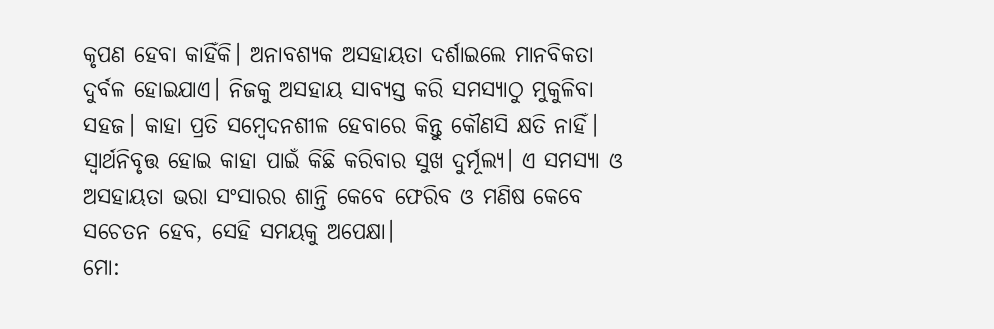କୃପଣ ହେବା କାହିଁକି। ଅନାବଶ୍ୟକ ଅସହାୟତା ଦର୍ଶାଇଲେ ମାନବିକତା ଦୁର୍ବଳ ହୋଇଯାଏ। ନିଜକୁ ଅସହାୟ ସାବ୍ୟସ୍ତ କରି ସମସ୍ୟାଠୁ ମୁକୁଳିବା ସହଜ। କାହା ପ୍ରତି ସମ୍ବେଦନଶୀଳ ହେବାରେ କିନ୍ତୁ କୌଣସି କ୍ଷତି ନାହିଁ। ସ୍ବାର୍ଥନିବୃତ୍ତ ହୋଇ କାହା ପାଇଁ କିଛି କରିବାର ସୁଖ ଦୁର୍ମୂଲ୍ୟ। ଏ ସମସ୍ୟା ଓ ଅସହାୟତା ଭରା ସଂସାରର ଶାନ୍ତି କେବେ ଫେରିବ ଓ ମଣିଷ କେବେ ସଚେତନ ହେବ, ସେହି ସମୟକୁ ଅପେକ୍ଷା।
ମୋ: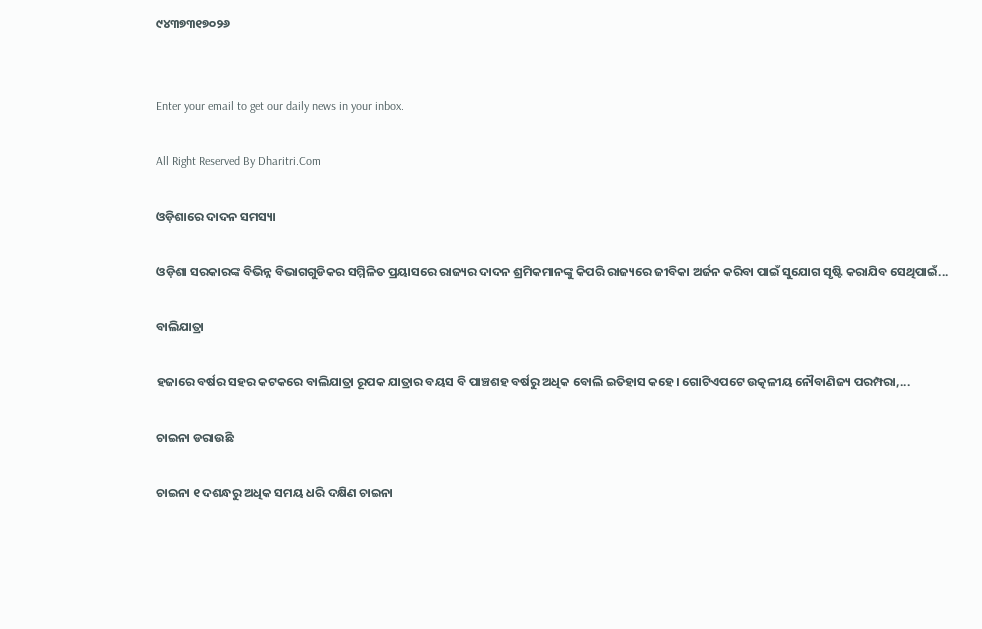୯୪୩୭୩୧୭୦୨୬


Enter your email to get our daily news in your inbox.

All Right Reserved By Dharitri.Com

ଓଡ଼ିଶାରେ ଦାଦନ ସମସ୍ୟା

ଓଡ଼ିଶା ସରକାରଙ୍କ ବିଭିନ୍ନ ବିଭାଗଗୁଡିକର ସମ୍ମିଳିତ ପ୍ରୟାସରେ ରାଜ୍ୟର ଦାଦନ ଶ୍ରମିକମାନଙ୍କୁ କିପରି ରାଜ୍ୟରେ ଜୀବିକା ଅର୍ଜନ କରିବା ପାଇଁ ସୁଯୋଗ ସୃଷ୍ଟି କରାଯିବ ସେଥିପାଇଁ...

ବାଲିଯାତ୍ରା

ହଜାରେ ବର୍ଷର ସହର କଟକରେ ବାଲିଯାତ୍ରା ରୂପକ ଯାତ୍ରାର ବୟସ ବି ପାଞ୍ଚଶହ ବର୍ଷରୁ ଅଧିକ ବୋଲି ଇତିହାସ କହେ। ଗୋଟିଏପଟେ ଉତ୍କଳୀୟ ନୌବାଣିଜ୍ୟ ପରମ୍ପରା,...

ଚାଇନା ଡରାଉଛି

ଚାଇନା ୧ ଦଶନ୍ଧରୁ ଅଧିକ ସମୟ ଧରି ଦକ୍ଷିଣ ଚାଇନା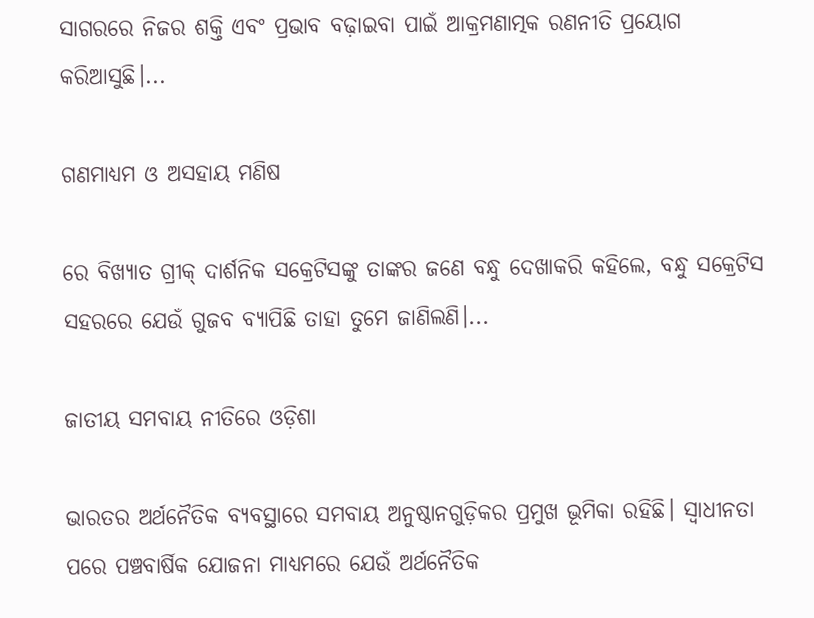ସାଗରରେ ନିଜର ଶକ୍ତି ଏବଂ ପ୍ରଭାବ ବଢ଼ାଇବା ପାଇଁ ଆକ୍ରମଣାତ୍ମକ ରଣନୀତି ପ୍ରୟୋଗ କରିଆସୁଛି।...

ଗଣମାଧ୍ୟମ ଓ ଅସହାୟ ମଣିଷ

ରେ ବିଖ୍ୟାତ ଗ୍ରୀକ୍‌ ଦାର୍ଶନିକ ସକ୍ରେଟିସଙ୍କୁ ତାଙ୍କର ଜଣେ ବନ୍ଧୁ ଦେଖାକରି କହିଲେ, ବନ୍ଧୁ ସକ୍ରେଟିସ ସହରରେ ଯେଉଁ ଗୁଜବ ବ୍ୟାପିଛି ତାହା ତୁମେ ଜାଣିଲଣି।...

ଜାତୀୟ ସମବାୟ ନୀତିରେ ଓଡ଼ିଶା

ଭାରତର ଅର୍ଥନୈତିକ ବ୍ୟବସ୍ଥାରେ ସମବାୟ ଅନୁଷ୍ଠାନଗୁଡ଼ିକର ପ୍ରମୁଖ ଭୂମିକା ରହିଛି। ସ୍ବାଧୀନତା ପରେ ପଞ୍ଚବାର୍ଷିକ ଯୋଜନା ମାଧ୍ୟମରେ ଯେଉଁ ଅର୍ଥନୈତିକ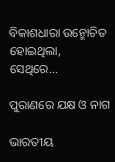ବିକାଶଧାରା ଉନ୍ମୋଚିତ ହୋଇଥିଲା, ସେଥିରେ...

ପୁରାଣରେ ଯକ୍ଷ ଓ ନାଗ

ଭାରତୀୟ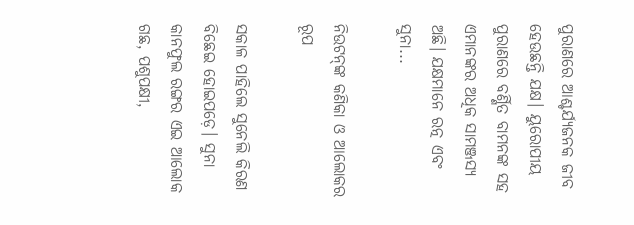ପୁରାଣରେ ଆଶ୍ଚର୍ଯ୍ୟଜନକ ଜୀବ ହେଉଛନ୍ତି ଯକ୍ଷ। ୟୁରୋପୀୟ ପୁରାଣରେ ବର୍ଣ୍ଣିତ ବାମନଙ୍କ ସହ ଏମାନଙ୍କର ଅଧିକ ସାମଞ୍ଜସ୍ୟ ଅଛି। ଯକ୍ଷମାନେ ରତ୍ନ ଏବଂ ସୁନା...

ନିଉଟନ୍‌ଙ୍କ କଣିକା ଓ ଆଲୋକର ରୂପ

ସକାଳ ପାହିଲେ ସୁନେଲି କିରଣ ବିଛେଇ ହୋଇପଡ଼େ। ସୁନା କାନଫୁଲ ରଙ୍ଗର ଏଇ ଆଲୋକ ଗଛ, ପଶୁପକ୍ଷୀ,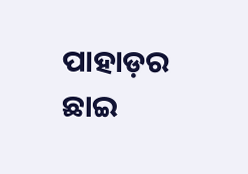ପାହାଡ଼ର ଛାଇ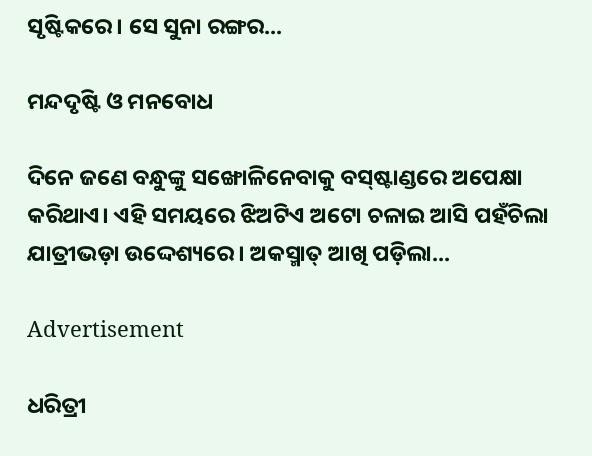ସୃଷ୍ଟିକରେ। ସେ ସୁନା ରଙ୍ଗର...

ମନ୍ଦଦୃଷ୍ଟି ଓ ମନବୋଧ

ଦିନେ ଜଣେ ବନ୍ଧୁଙ୍କୁ ସଙ୍ଖୋଳିନେବାକୁ ବସ୍‌ଷ୍ଟାଣ୍ଡରେ ଅପେକ୍ଷା କରିଥାଏ। ଏହି ସମୟରେ ଝିଅଟିଏ ଅଟୋ ଚଳାଇ ଆସି ପହଁଚିଲା ଯାତ୍ରୀଭଡ଼ା ଉଦ୍ଦେଶ୍ୟରେ। ଅକସ୍ମାତ୍‌ ଆଖି ପଡ଼ିଲା...

Advertisement

ଧରିତ୍ରୀ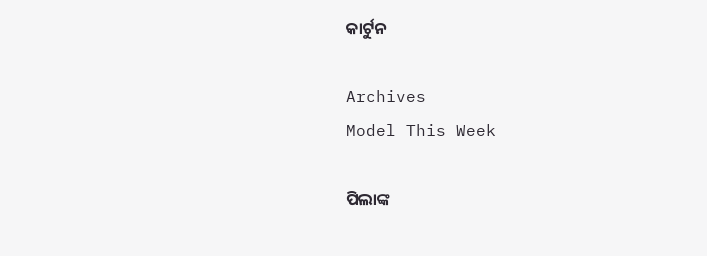କାର୍ଟୁନ

Archives
Model This Week

ପିଲାଙ୍କ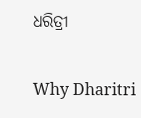ଧରିତ୍ରୀ

Why Dharitri